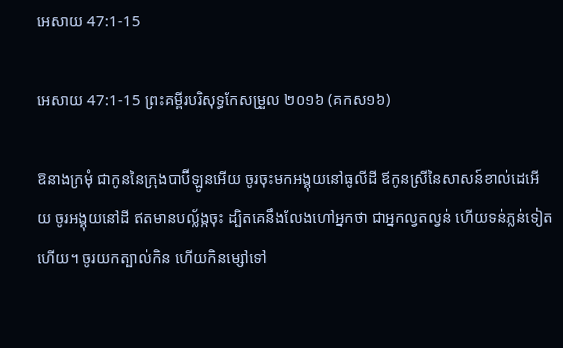អេសាយ 47:1-15

អេសាយ 47:1-15 ព្រះគម្ពីរបរិសុទ្ធកែសម្រួល ២០១៦ (គកស១៦)

ឱនាងក្រមុំ ជាកូននៃក្រុងបាប៊ី‌ឡូនអើយ ចូរចុះមកអង្គុយនៅធូលីដី ឪកូនស្រីនៃសាសន៍ខាល់ដេអើយ ចូរអង្គុយនៅដី ឥតមានបល្ល័ង្កចុះ ដ្បិតគេនឹងលែងហៅអ្នកថា ជាអ្នកល្វតល្វន់ ហើយទន់ភ្លន់ទៀតហើយ។ ចូរយកត្បាល់កិន ហើយកិនម្សៅទៅ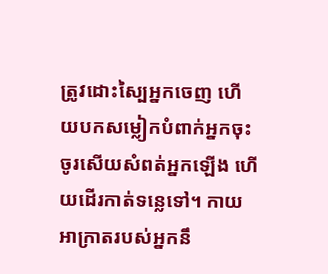ត្រូវដោះស្បៃអ្នកចេញ ហើយបកសម្លៀកបំពាក់អ្នកចុះ ចូរសើយសំពត់អ្នកឡើង ហើយដើរកាត់ទន្លេទៅ។ កាយអាក្រាតរបស់អ្នកនឹ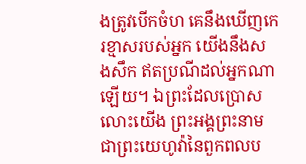ងត្រូវបើកចំហ គេនឹងឃើញកេរ‌ខ្មាសរបស់អ្នក យើងនឹងសង‌សឹក ឥតប្រណីដល់អ្នកណាឡើយ។ ឯព្រះដែលប្រោសលោះយើង ព្រះ‌អង្គព្រះ‌នាមជាព្រះ‌យេហូវ៉ានៃពួកពល‌ប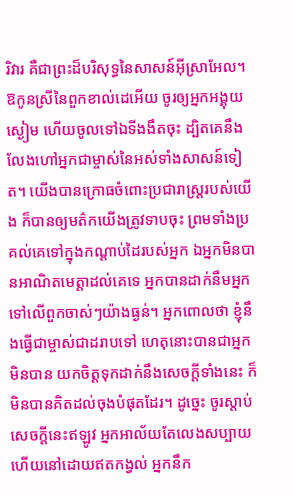រិវារ គឺជាព្រះដ៏បរិសុទ្ធនៃសាសន៍អ៊ីស្រា‌អែល។ ឱកូនស្រីនៃពួកខាល់ដេអើយ ចូរឲ្យអ្នកអង្គុយស្ងៀម ហើយចូលទៅឯទីងងឹតចុះ ដ្បិតគេនឹងលែងហៅអ្នកជាម្ចាស់នៃអស់ទាំងសាសន៍ទៀត។ យើងបានក្រោធចំពោះប្រជា‌រាស្ត្ររបស់យើង ក៏បានឲ្យមត៌កយើងត្រូវទាបចុះ ព្រមទាំងប្រគល់គេទៅក្នុងកណ្ដាប់ដៃរបស់អ្នក ឯអ្នកមិនបានអាណិតមេត្តាដល់គេទេ អ្នកបានដាក់នឹមអ្នកទៅលើពួកចាស់ៗយ៉ាងធ្ងន់។ អ្នកពោលថា ខ្ញុំនឹងធ្វើជាម្ចាស់ជាដរាបទៅ ហេតុនោះបានជាអ្នកមិនបាន យកចិត្តទុកដាក់នឹងសេចក្ដីទាំងនេះ ក៏មិនបានគិតដល់ចុងបំផុតដែរ។ ដូច្នេះ ចូរស្តាប់សេចក្ដីនេះឥឡូវ អ្នកអាល័យតែលេងសប្បាយ ហើយនៅដោយឥតកង្វល់ អ្នកនឹក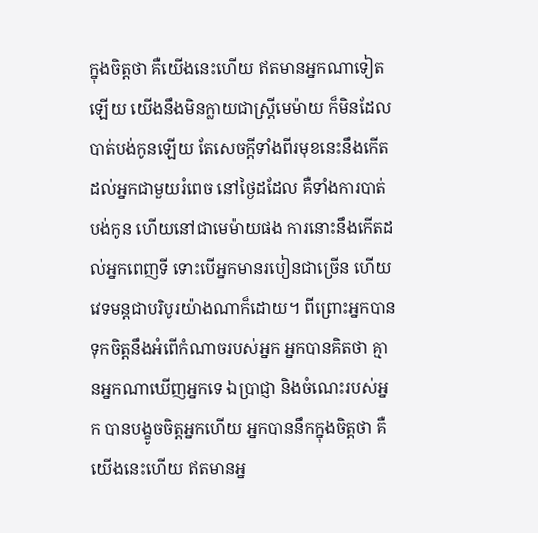ក្នុងចិត្តថា គឺយើងនេះហើយ ឥតមានអ្នកណាទៀតឡើយ យើងនឹងមិនក្លាយជាស្ត្រីមេម៉ាយ ក៏មិនដែលបាត់បង់កូនឡើយ តែសេចក្ដីទាំងពីរមុខនេះនឹងកើតដល់អ្នកជា‌មួយរំពេច នៅថ្ងៃដដែល គឺទាំងការបាត់បង់កូន ហើយនៅជាមេម៉ាយផង ការនោះនឹងកើតដល់អ្នកពេញទី ទោះបើអ្នកមានរបៀនជាច្រើន ហើយវេទ‌មន្តជាបរិបូរយ៉ាងណាក៏ដោយ។ ពីព្រោះអ្នកបានទុកចិត្តនឹងអំពើកំណាចរបស់អ្នក អ្នកបានគិតថា គ្មានអ្នកណាឃើញអ្នកទេ ឯប្រាជ្ញា និងចំណេះរបស់អ្នក បានបង្ខូចចិត្តអ្នកហើយ អ្នកបាននឹកក្នុងចិត្តថា គឺយើងនេះហើយ ឥតមានអ្ន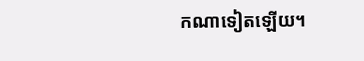កណាទៀតឡើយ។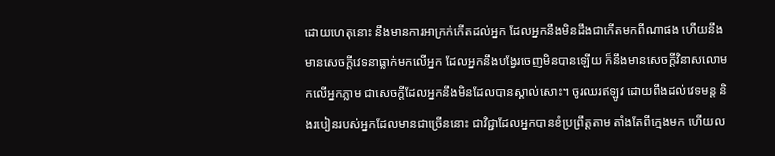ដោយហេតុនោះ នឹងមានការអាក្រក់កើតដល់អ្នក ដែលអ្នកនឹងមិនដឹងជាកើតមកពីណាផង ហើយនឹងមានសេចក្ដីវេទនាធ្លាក់មកលើអ្នក ដែលអ្នកនឹងបង្វែរចេញមិនបានឡើយ ក៏នឹងមានសេចក្ដីវិនាសលោមកលើអ្នកភ្លាម ជាសេចក្ដីដែលអ្នកនឹងមិនដែលបានស្គាល់សោះ។ ចូរឈរឥឡូវ ដោយពឹងដល់វេទមន្ត និងរបៀនរបស់អ្នកដែលមានជាច្រើននោះ ជាវិជ្ជាដែលអ្នកបានខំប្រព្រឹត្តតាម តាំងតែពីក្មេងមក ហើយល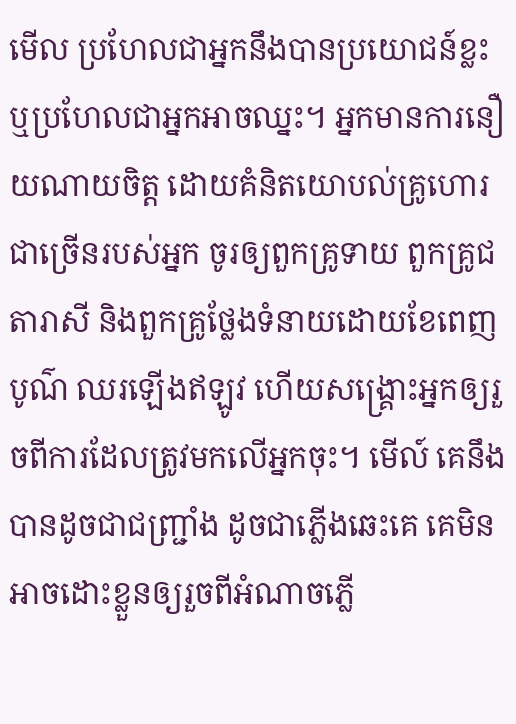មើល ប្រហែលជាអ្នកនឹងបានប្រយោជន៍ខ្លះ ឬប្រហែលជាអ្នកអាចឈ្នះ។ អ្នកមានការនឿយណាយចិត្ត ដោយគំនិតយោបល់គ្រូហោរជាច្រើនរបស់អ្នក ចូរឲ្យពួកគ្រូទាយ ពួកគ្រូជតា‌រាសី និងពួកគ្រូថ្លែងទំនាយដោយខែពេញបូណ៌ ឈរឡើងឥឡូវ ហើយសង្គ្រោះអ្នកឲ្យរួចពីការដែលត្រូវមកលើអ្នកចុះ។ មើល៍ គេនឹងបានដូចជាជញ្ជ្រាំង ដូចជាភ្លើងឆេះគេ គេមិនអាចដោះខ្លួនឲ្យរួចពីអំណាចភ្លើ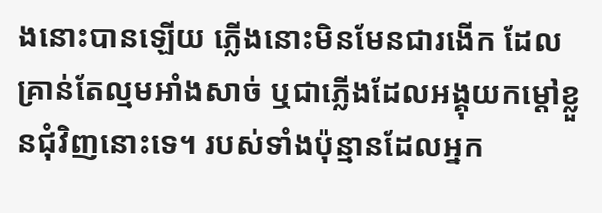ងនោះបានឡើយ ភ្លើងនោះមិនមែនជារងើក ដែលគ្រាន់តែល្មមអាំងសាច់ ឬជាភ្លើងដែលអង្គុយកម្ដៅខ្លួនជុំ‌វិញនោះទេ។ របស់ទាំងប៉ុន្មានដែលអ្នក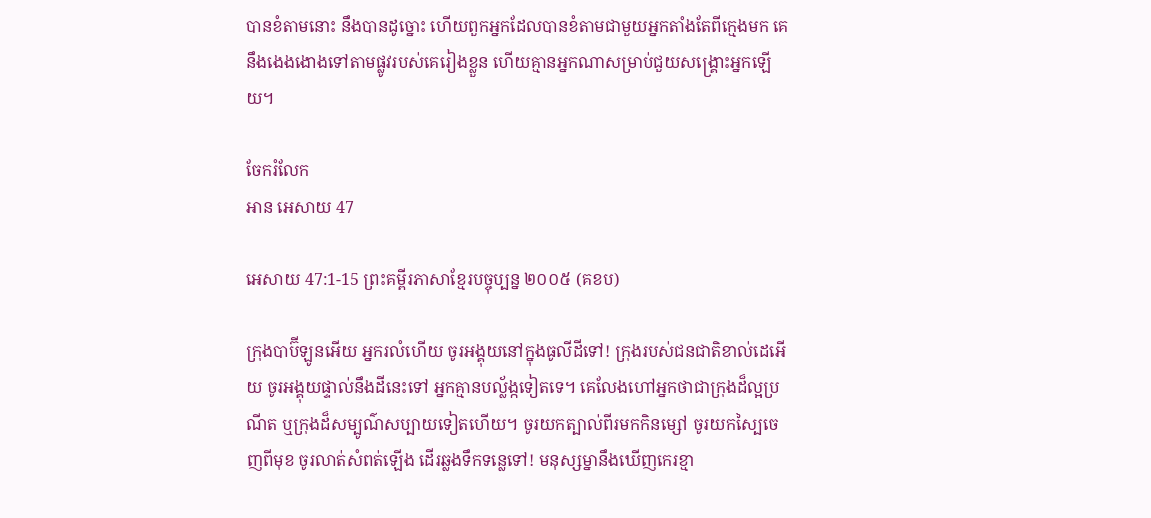បានខំតាមនោះ នឹងបានដូច្នោះ ហើយពួកអ្នកដែលបានខំតាមជា‌មួយអ្នកតាំងតែពីក្មេងមក គេនឹងងេង‌ងោងទៅតាមផ្លូវរបស់គេរៀងខ្លួន ហើយគ្មានអ្នកណាសម្រាប់ជួយសង្គ្រោះអ្នកឡើយ។

ចែករំលែក
អាន អេសាយ 47

អេសាយ 47:1-15 ព្រះគម្ពីរភាសាខ្មែរបច្ចុប្បន្ន ២០០៥ (គខប)

ក្រុងបាប៊ី‌ឡូនអើយ អ្នករលំហើយ ចូរអង្គុយនៅក្នុងធូលីដីទៅ! ក្រុងរបស់ជន‌ជាតិខាល់ដេអើយ ចូរអង្គុយផ្ទាល់នឹងដីនេះទៅ អ្នកគ្មានបល្ល័ង្កទៀតទេ។ គេលែងហៅអ្នកថាជាក្រុងដ៏ល្អប្រណីត ឬក្រុងដ៏សម្បូណ៌សប្បាយទៀតហើយ។ ចូរយកត្បាល់ពីរមកកិនម្សៅ ចូរយកស្បៃចេញពីមុខ ចូរលាត់សំពត់ឡើង ដើរឆ្លងទឹកទន្លេទៅ! មនុស្ស‌ម្នានឹងឃើញកេរ‌ខ្មា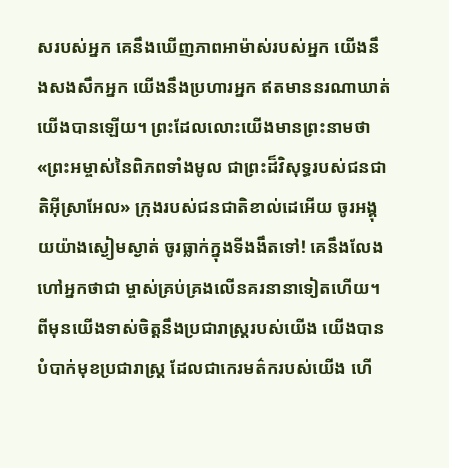សរបស់អ្នក គេនឹងឃើញភាពអាម៉ាស់របស់អ្នក យើងនឹងសង‌សឹកអ្នក យើងនឹងប្រហារអ្នក ឥតមាននរណាឃាត់យើងបានឡើយ។ ព្រះដែលលោះយើងមានព្រះ‌នាមថា «ព្រះ‌អម្ចាស់នៃពិភពទាំងមូល ជាព្រះដ៏វិសុទ្ធរបស់ជន‌ជាតិអ៊ីស្រា‌អែល» ក្រុងរបស់ជន‌ជាតិខាល់ដេអើយ ចូរអង្គុយយ៉ាងស្ងៀមស្ងាត់ ចូរធ្លាក់ក្នុងទីងងឹតទៅ! គេនឹងលែងហៅអ្នកថាជា ម្ចាស់គ្រប់‌គ្រងលើនគរនានាទៀតហើយ។ ពីមុនយើងទាស់ចិត្តនឹងប្រជា‌រាស្ត្ររបស់យើង យើងបានបំបាក់មុខប្រជា‌រាស្ត្រ ដែលជាកេរ‌មត៌ករបស់យើង ហើ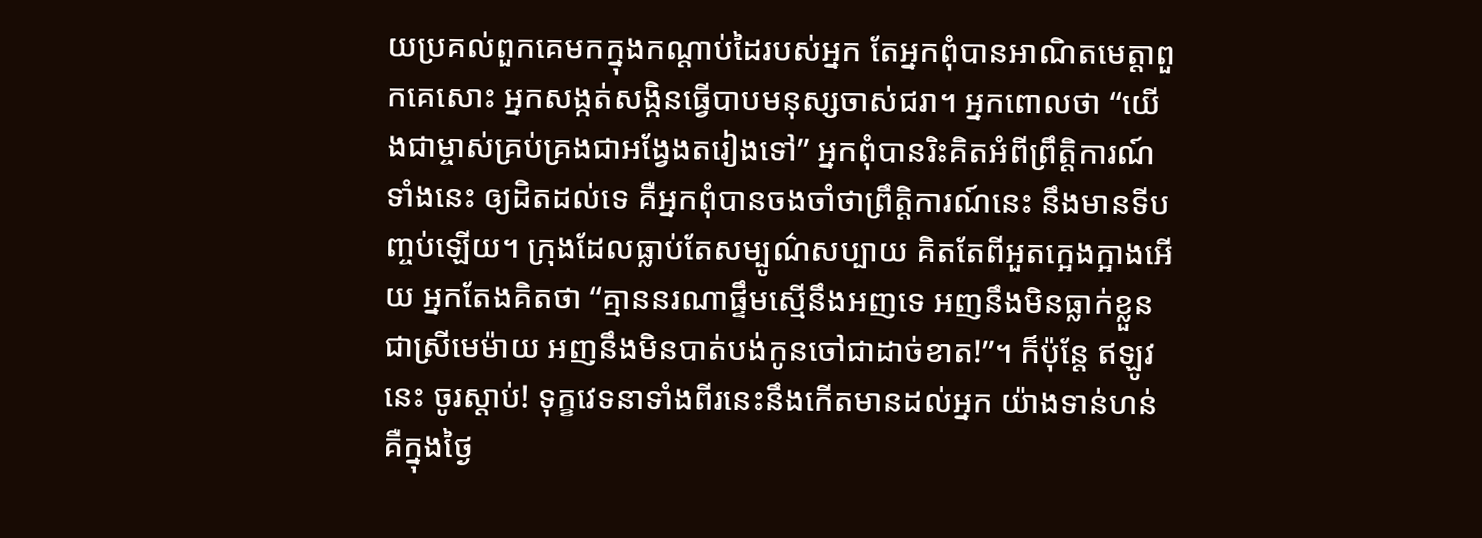យប្រគល់ពួកគេមកក្នុងកណ្ដាប់ដៃរបស់អ្នក តែអ្នកពុំបានអាណិតមេត្តាពួកគេសោះ អ្នកសង្កត់‌សង្កិនធ្វើបាបមនុស្សចាស់ជរា។ អ្នកពោលថា “យើងជាម្ចាស់គ្រប់‌គ្រងជាអង្វែងតរៀងទៅ” អ្នកពុំបានរិះគិតអំពីព្រឹត្តិ‌ការណ៍ទាំងនេះ ឲ្យដិតដល់ទេ គឺអ្នកពុំបានចងចាំថាព្រឹត្តិ‌ការណ៍នេះ នឹងមានទីបញ្ចប់ឡើយ។ ក្រុងដែលធ្លាប់តែសម្បូណ៌សប្បាយ គិតតែពីអួតក្អេង‌ក្អាងអើយ អ្នកតែងគិតថា “គ្មាននរណាផ្ទឹមស្មើនឹងអញទេ អញនឹងមិនធ្លាក់ខ្លួនជាស្រីមេម៉ាយ អញនឹងមិនបាត់បង់កូនចៅជាដាច់ខាត!”។ ក៏ប៉ុន្តែ ឥឡូវនេះ ចូរស្ដាប់! ទុក្ខវេទនាទាំងពីរនេះនឹងកើតមានដល់អ្នក យ៉ាងទាន់‌ហន់ គឺក្នុងថ្ងៃ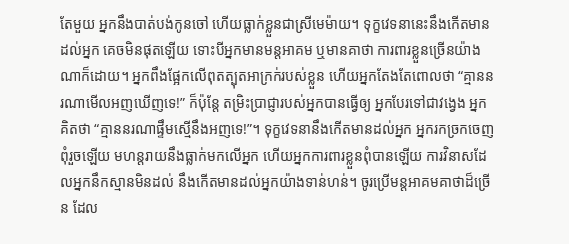តែមួយ អ្នកនឹងបាត់បង់កូនចៅ ហើយធ្លាក់ខ្លួនជាស្រីមេម៉ាយ។ ទុក្ខវេទនានេះនឹងកើតមានដល់អ្នក គេចមិនផុតឡើយ ទោះបីអ្នកមានមន្ត‌អាគម ឬមានគាថា ការពារខ្លួនច្រើនយ៉ាងណាក៏ដោយ។ អ្នកពឹងផ្អែកលើពុត‌ត្បុតអាក្រក់របស់ខ្លួន ហើយអ្នកតែងតែពោលថា “គ្មាននរណាមើលអញឃើញទេ!” ក៏ប៉ុន្តែ តម្រិះប្រាជ្ញារបស់អ្នកបានធ្វើឲ្យ អ្នកបែរទៅជាវង្វេង អ្នកគិតថា “គ្មាននរណាផ្ទឹមស្មើនឹងអញទេ!”។ ទុក្ខវេទនានឹងកើតមានដល់អ្នក អ្នករកច្រកចេញពុំរួចឡើយ មហន្ត‌រាយនឹងធ្លាក់មកលើអ្នក ហើយអ្នកការពារខ្លួនពុំបានឡើយ ការវិនាសដែលអ្នកនឹកស្មានមិនដល់ នឹងកើតមានដល់អ្នកយ៉ាងទាន់‌ហន់។ ចូរប្រើមន្ត‌អាគម‌គាថាដ៏ច្រើន ដែល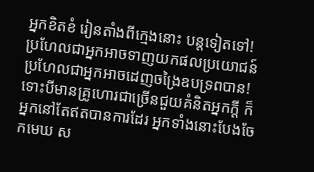អ្នកខិត‌ខំ រៀនតាំងពីក្មេងនោះ បន្តទៀតទៅ! ប្រហែលជាអ្នកអាចទាញយកផលប្រយោជន៍ ប្រហែលជាអ្នកអាចដេញចង្រៃឧប‌ទ្រពបាន! ទោះបីមានគ្រូហោរជាច្រើនជួយគំនិតអ្នកក្ដី ក៏អ្នកនៅតែឥតបានការដែរ អ្នកទាំងនោះបែងចែកមេឃ ស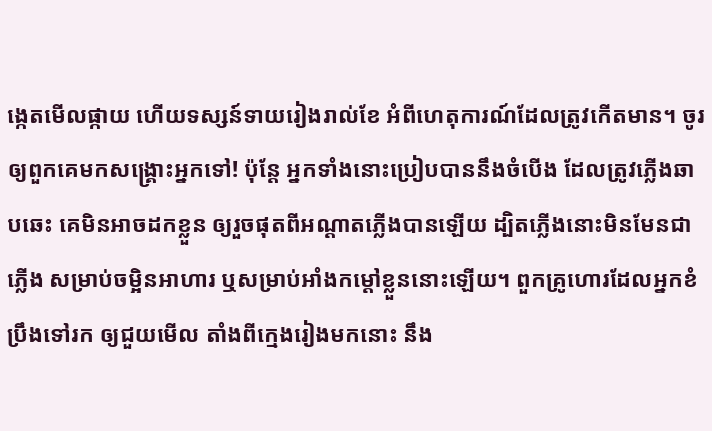ង្កេតមើលផ្កាយ ហើយទស្សន៍‌ទាយរៀងរាល់ខែ អំពីហេតុ‌ការណ៍ដែលត្រូវកើតមាន។ ចូរឲ្យពួកគេមកសង្គ្រោះអ្នកទៅ! ប៉ុន្តែ អ្នកទាំងនោះប្រៀបបាននឹងចំបើង ដែលត្រូវភ្លើងឆាប‌ឆេះ គេមិនអាចដកខ្លួន ឲ្យរួចផុតពីអណ្ដាតភ្លើងបានឡើយ ដ្បិតភ្លើងនោះមិនមែនជាភ្លើង សម្រាប់ចម្អិនអាហារ ឬសម្រាប់អាំងកម្ដៅខ្លួននោះឡើយ។ ពួកគ្រូហោរដែលអ្នកខំប្រឹងទៅរក ឲ្យជួយមើល តាំងពីក្មេងរៀងមកនោះ នឹង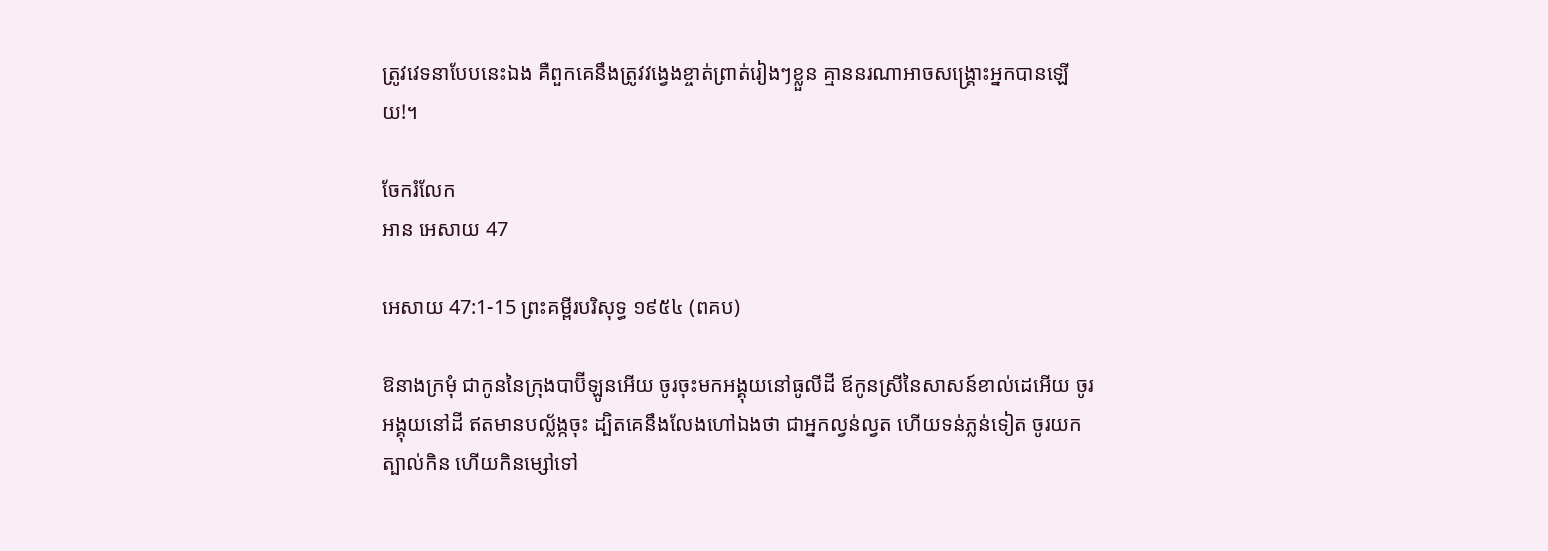ត្រូវវេទនាបែបនេះឯង គឺពួកគេនឹងត្រូវវង្វេងខ្ចាត់ព្រាត់រៀងៗខ្លួន គ្មាននរណាអាចសង្គ្រោះអ្នកបានឡើយ!។

ចែករំលែក
អាន អេសាយ 47

អេសាយ 47:1-15 ព្រះគម្ពីរបរិសុទ្ធ ១៩៥៤ (ពគប)

ឱនាងក្រមុំ ជាកូននៃក្រុងបាប៊ីឡូនអើយ ចូរចុះមកអង្គុយនៅធូលីដី ឪកូនស្រីនៃសាសន៍ខាល់ដេអើយ ចូរអង្គុយនៅដី ឥតមានបល្ល័ង្កចុះ ដ្បិតគេនឹងលែងហៅឯងថា ជាអ្នកល្វន់‌ល្វត ហើយទន់‌ភ្លន់ទៀត ចូរយកត្បាល់កិន ហើយកិនម្សៅទៅ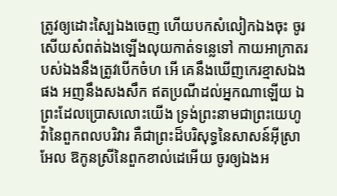ត្រូវឲ្យដោះស្បៃឯងចេញ ហើយបកសំលៀកឯងចុះ ចូរសើយសំពត់ឯងឡើងលុយកាត់ទន្លេទៅ កាយអាក្រាតរបស់ឯងនឹងត្រូវបើកចំហ អើ គេនឹងឃើញកេរ‌ខ្មាសឯងផង អញនឹងសង‌សឹក ឥតប្រណីដល់អ្នកណាឡើយ ឯព្រះដែលប្រោសលោះយើង ទ្រង់ព្រះ‌នាមជាព្រះ‌យេហូវ៉ានៃពួកពល‌បរិវារ គឺជាព្រះដ៏បរិសុទ្ធនៃសាសន៍អ៊ីស្រាអែល ឱកូនស្រីនៃពួកខាល់ដេអើយ ចូរឲ្យឯងអ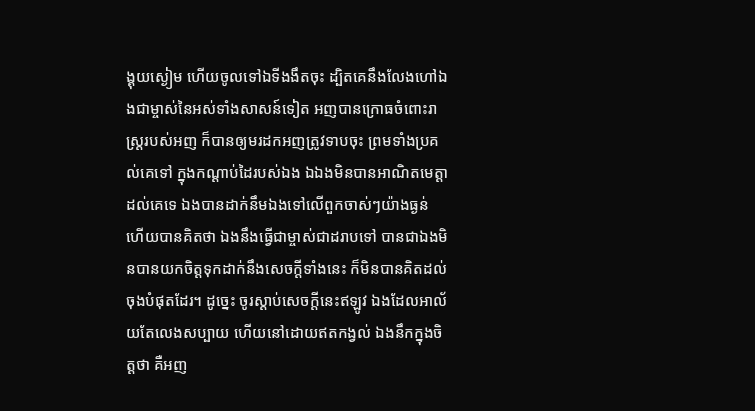ង្គុយស្ងៀម ហើយចូលទៅឯទីងងឹតចុះ ដ្បិតគេនឹងលែងហៅឯងជាម្ចាស់នៃអស់ទាំងសាសន៍ទៀត អញបានក្រោធចំពោះរាស្ត្ររបស់អញ ក៏បានឲ្យមរដកអញត្រូវទាបចុះ ព្រមទាំងប្រគល់គេទៅ ក្នុងកណ្តាប់ដៃរបស់ឯង ឯឯងមិនបានអាណិតមេត្តាដល់គេទេ ឯងបានដាក់នឹមឯងទៅលើពួកចាស់ៗយ៉ាងធ្ងន់ ហើយបានគិតថា ឯងនឹងធ្វើជាម្ចាស់ជាដរាបទៅ បានជាឯងមិនបានយកចិត្តទុកដាក់នឹងសេចក្ដីទាំងនេះ ក៏មិនបានគិតដល់ចុងបំផុតដែរ។ ដូច្នេះ ចូរស្តាប់សេចក្ដីនេះឥឡូវ ឯងដែលអាល័យតែលេងសប្បាយ ហើយនៅដោយឥតកង្វល់ ឯងនឹកក្នុងចិត្តថា គឺអញ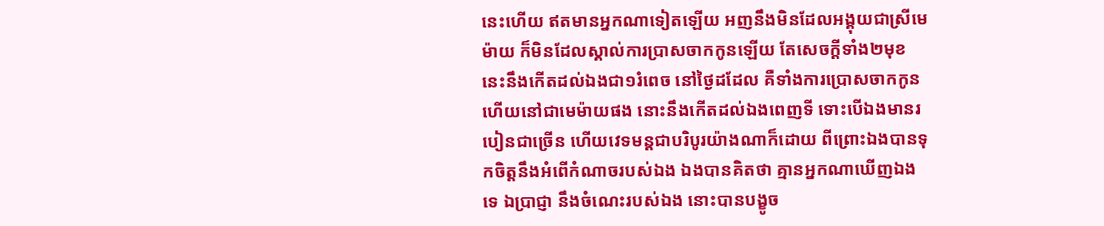នេះហើយ ឥតមានអ្នកណាទៀតឡើយ អញនឹងមិនដែលអង្គុយជាស្រីមេម៉ាយ ក៏មិនដែលស្គាល់ការប្រាស‌ចាកកូនឡើយ តែសេចក្ដីទាំង២មុខនេះនឹងកើតដល់ឯងជា១រំពេច នៅថ្ងៃដដែល គឺទាំងការប្រោសចាកកូន ហើយនៅជាមេម៉ាយផង នោះនឹងកើតដល់ឯងពេញទី ទោះបើឯងមានរបៀនជាច្រើន ហើយវេទ‌មន្តជាបរិបូរយ៉ាងណាក៏ដោយ ពីព្រោះឯងបានទុកចិត្តនឹងអំពើកំណាចរបស់ឯង ឯងបានគិតថា គ្មានអ្នកណាឃើញឯងទេ ឯប្រាជ្ញា នឹងចំណេះរបស់ឯង នោះបានបង្ខូច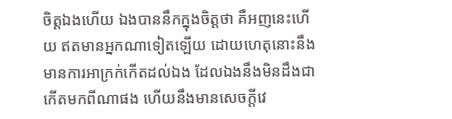ចិត្តឯងហើយ ឯងបាននឹកក្នុងចិត្តថា គឺអញនេះហើយ ឥតមានអ្នកណាទៀតឡើយ ដោយហេតុនោះនឹងមានការអាក្រក់កើតដល់ឯង ដែលឯងនឹងមិនដឹងជាកើតមកពីណាផង ហើយនឹងមានសេចក្ដីវេ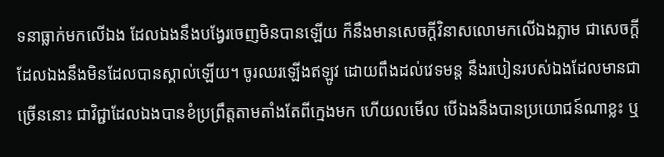ទនាធ្លាក់មកលើឯង ដែលឯងនឹងបង្វែរចេញមិនបានឡើយ ក៏នឹងមានសេចក្ដីវិនាសលោមកលើឯងភ្លាម ជាសេចក្ដីដែលឯងនឹងមិនដែលបានស្គាល់ឡើយ។ ចូរឈរឡើងឥឡូវ ដោយពឹងដល់វេទ‌មន្ត នឹងរបៀនរបស់ឯងដែលមានជាច្រើននោះ ជាវិជ្ជាដែលឯងបានខំប្រព្រឹត្តតាមតាំងតែពីក្មេងមក ហើយលមើល បើឯងនឹងបានប្រយោជន៍ណាខ្លះ ឬ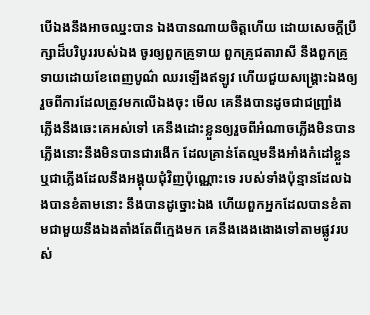បើឯងនឹងអាចឈ្នះបាន ឯងបានណាយចិត្តហើយ ដោយសេចក្ដីប្រឹក្សាដ៏បរិបូររបស់ឯង ចូរឲ្យពួកគ្រូទាយ ពួកគ្រូជតា‌រាសី នឹងពួកគ្រូទាយដោយខែពេញបូណ៌ ឈរឡើងឥឡូវ ហើយជួយសង្គ្រោះឯងឲ្យរួចពីការដែលត្រូវមកលើឯងចុះ មើល គេនឹងបានដូចជាជញ្ជ្រាំង ភ្លើងនឹងឆេះគេអស់ទៅ គេនឹងដោះខ្លួនឲ្យរួចពីអំណាចភ្លើងមិនបាន ភ្លើងនោះនឹងមិនបានជារងើក ដែលគ្រាន់តែល្មមនឹងអាំងកំដៅខ្លួន ឬជាភ្លើងដែលនឹងអង្គុយជុំវិញប៉ុណ្ណោះទេ របស់ទាំងប៉ុន្មានដែលឯងបានខំតាមនោះ នឹងបានដូច្នោះឯង ហើយពួកអ្នកដែលបានខំតាមជាមួយនឹងឯងតាំងតែពីក្មេងមក គេនឹងងេង‌ងោងទៅតាមផ្លូវរបស់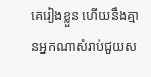គេរៀងខ្លួន ហើយនឹងគ្មានអ្នកណាសំរាប់ជួយស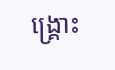ង្គ្រោះ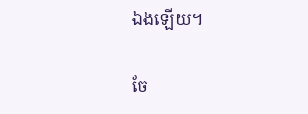ឯងឡើយ។

ចែ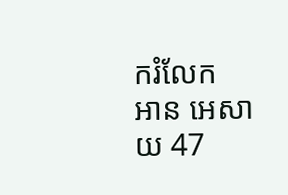ករំលែក
អាន អេសាយ 47